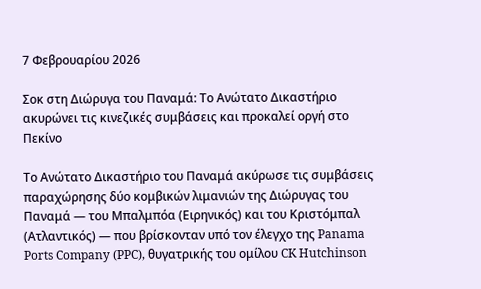7 Φεβρουαρίου 2026

Σοκ στη Διώρυγα του Παναμά: Το Ανώτατο Δικαστήριο ακυρώνει τις κινεζικές συμβάσεις και προκαλεί οργή στο Πεκίνο

Το Ανώτατο Δικαστήριο του Παναμά ακύρωσε τις συμβάσεις παραχώρησης δύο κομβικών λιμανιών της Διώρυγας του Παναμά — του Μπαλμπόα (Ειρηνικός) και του Κριστόμπαλ (Ατλαντικός) — που βρίσκονταν υπό τον έλεγχο της Panama Ports Company (PPC), θυγατρικής του ομίλου CK Hutchinson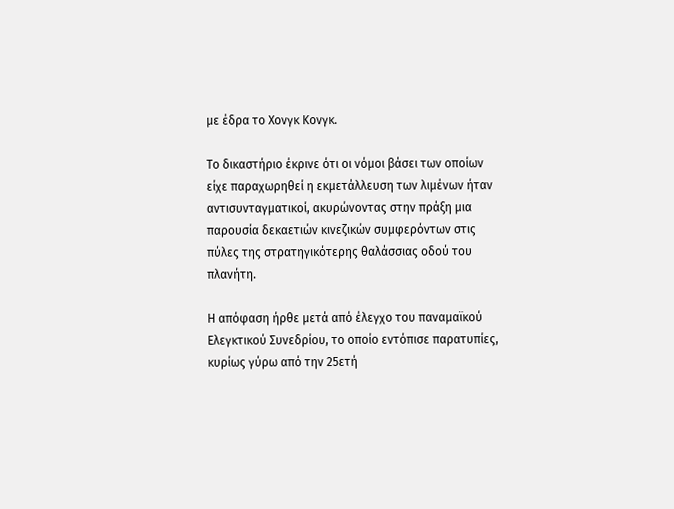με έδρα το Χονγκ Κονγκ.

Το δικαστήριο έκρινε ότι οι νόμοι βάσει των οποίων είχε παραχωρηθεί η εκμετάλλευση των λιμένων ήταν αντισυνταγματικοί, ακυρώνοντας στην πράξη μια παρουσία δεκαετιών κινεζικών συμφερόντων στις πύλες της στρατηγικότερης θαλάσσιας οδού του πλανήτη.

Η απόφαση ήρθε μετά από έλεγχο του παναμαϊκού Ελεγκτικού Συνεδρίου, το οποίο εντόπισε παρατυπίες, κυρίως γύρω από την 25ετή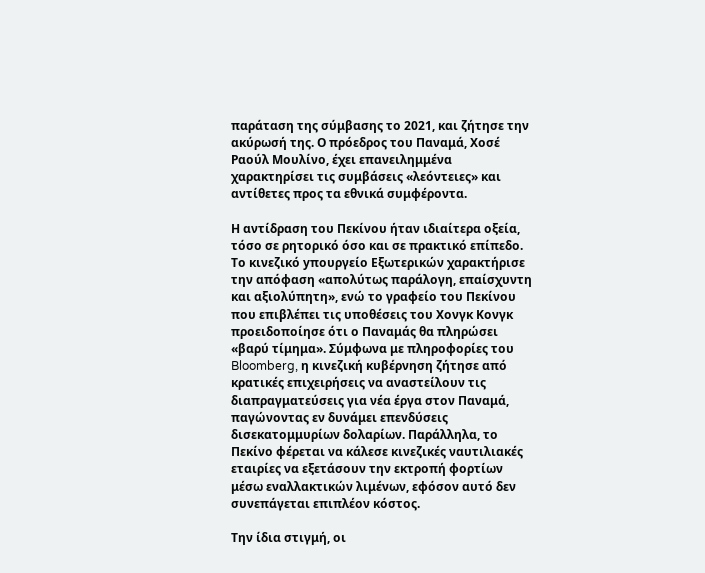παράταση της σύμβασης το 2021, και ζήτησε την ακύρωσή της. Ο πρόεδρος του Παναμά, Χοσέ Ραούλ Μουλίνο, έχει επανειλημμένα χαρακτηρίσει τις συμβάσεις «λεόντειες» και αντίθετες προς τα εθνικά συμφέροντα.

Η αντίδραση του Πεκίνου ήταν ιδιαίτερα οξεία, τόσο σε ρητορικό όσο και σε πρακτικό επίπεδο. Το κινεζικό yπουργείο Εξωτερικών χαρακτήρισε την απόφαση «απολύτως παράλογη, επαίσχυντη και αξιολύπητη», ενώ το γραφείο του Πεκίνου που επιβλέπει τις υποθέσεις του Χονγκ Κονγκ προειδοποίησε ότι ο Παναμάς θα πληρώσει «βαρύ τίμημα». Σύμφωνα με πληροφορίες του Bloomberg, η κινεζική κυβέρνηση ζήτησε από κρατικές επιχειρήσεις να αναστείλουν τις διαπραγματεύσεις για νέα έργα στον Παναμά, παγώνοντας εν δυνάμει επενδύσεις δισεκατομμυρίων δολαρίων. Παράλληλα, το Πεκίνο φέρεται να κάλεσε κινεζικές ναυτιλιακές εταιρίες να εξετάσουν την εκτροπή φορτίων μέσω εναλλακτικών λιμένων, εφόσον αυτό δεν συνεπάγεται επιπλέον κόστος.

Την ίδια στιγμή, οι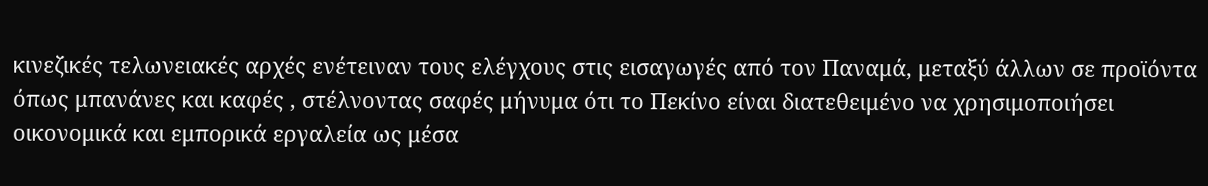κινεζικές τελωνειακές αρχές ενέτειναν τους ελέγχους στις εισαγωγές από τον Παναμά, μεταξύ άλλων σε προϊόντα όπως μπανάνες και καφές , στέλνοντας σαφές μήνυμα ότι το Πεκίνο είναι διατεθειμένο να χρησιμοποιήσει οικονομικά και εμπορικά εργαλεία ως μέσα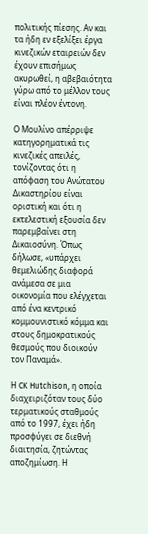πολιτικής πίεσης. Αν και τα ήδη εν εξελίξει έργα κινεζικών εταιρειών δεν έχουν επισήμως ακυρωθεί, η αβεβαιότητα γύρω από το μέλλον τους είναι πλέον έντονη.

Ο Μουλίνο απέρριψε κατηγορηματικά τις κινεζικές απειλές, τονίζοντας ότι η απόφαση του Ανώτατου Δικαστηρίου είναι οριστική και ότι η εκτελεστική εξουσία δεν παρεμβαίνει στη Δικαιοσύνη. Όπως δήλωσε, «υπάρχει θεμελιώδης διαφορά ανάμεσα σε μια οικονομία που ελέγχεται από ένα κεντρικό κομμουνιστικό κόμμα και στους δημοκρατικούς θεσμούς που διοικούν τον Παναμά».

Η CK Hutchison, η οποία διαχειριζόταν τους δύο τερματικούς σταθμούς από το 1997, έχει ήδη προσφύγει σε διεθνή διαιτησία, ζητώντας αποζημίωση. Η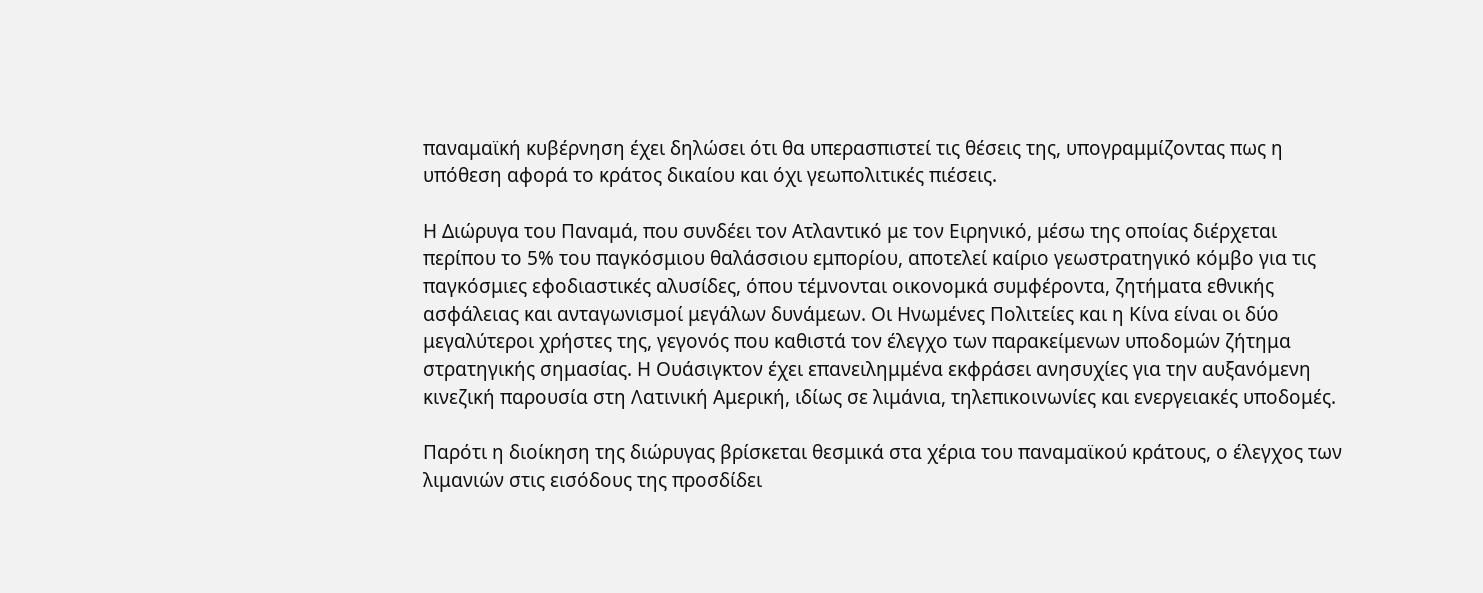παναμαϊκή κυβέρνηση έχει δηλώσει ότι θα υπερασπιστεί τις θέσεις της, υπογραμμίζοντας πως η υπόθεση αφορά το κράτος δικαίου και όχι γεωπολιτικές πιέσεις.

Η Διώρυγα του Παναμά, που συνδέει τον Ατλαντικό με τον Ειρηνικό, μέσω της οποίας διέρχεται περίπου το 5% του παγκόσμιου θαλάσσιου εμπορίου, αποτελεί καίριο γεωστρατηγικό κόμβο για τις παγκόσμιες εφοδιαστικές αλυσίδες, όπου τέμνονται οικονομκά συμφέροντα, ζητήματα εθνικής ασφάλειας και ανταγωνισμοί μεγάλων δυνάμεων. Οι Ηνωμένες Πολιτείες και η Κίνα είναι οι δύο μεγαλύτεροι χρήστες της, γεγονός που καθιστά τον έλεγχο των παρακείμενων υποδομών ζήτημα στρατηγικής σημασίας. Η Ουάσιγκτον έχει επανειλημμένα εκφράσει ανησυχίες για την αυξανόμενη κινεζική παρουσία στη Λατινική Αμερική, ιδίως σε λιμάνια, τηλεπικοινωνίες και ενεργειακές υποδομές.

Παρότι η διοίκηση της διώρυγας βρίσκεται θεσμικά στα χέρια του παναμαϊκού κράτους, ο έλεγχος των λιμανιών στις εισόδους της προσδίδει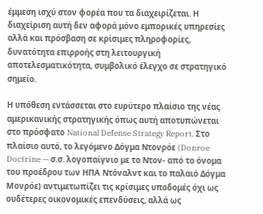έμμεση ισχύ στον φορέα που τα διαχειρίζεται. Η διαχείριση αυτή δεν αφορά μόνο εμπορικές υπηρεσίες αλλά και πρόσβαση σε κρίσιμες πληροφορίες, δυνατότητα επιρροής στη λειτουργική αποτελεσματικότητα, συμβολικό έλεγχο σε στρατηγικό σημείο.

Η υπόθεση εντάσσεται στο ευρύτερο πλαίσιο της νέας αμερικανικής στρατηγικής όπως αυτή αποτυπώνεται στο πρόσφατο National Defense Strategy Report. Στο πλαίσιο αυτό, το λεγόμενο Δόγμα Ντονρόε (Donroe Doctrine — σ.σ. λογοπαίγνιο με το Ντον- από το όνομα του προέδρου των ΗΠΑ Ντόναλντ και το παλαιό Δόγμα Μονρόε) αντιμετωπίζει τις κρίσιμες υποδομές όχι ως ουδέτερες οικονομικές επενδύσεις, αλλά ως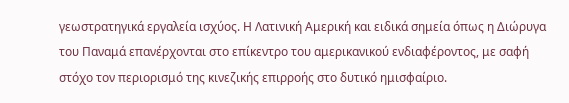γεωστρατηγικά εργαλεία ισχύος. Η Λατινική Αμερική και ειδικά σημεία όπως η Διώρυγα του Παναμά επανέρχονται στο επίκεντρο του αμερικανικού ενδιαφέροντος, με σαφή στόχο τον περιορισμό της κινεζικής επιρροής στο δυτικό ημισφαίριο.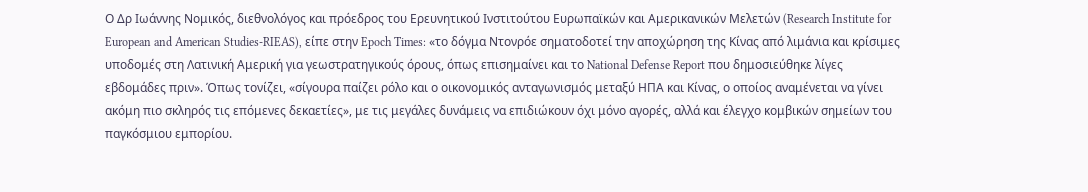Ο Δρ Ιωάννης Νομικός, διεθνολόγος και πρόεδρος του Ερευνητικού Ινστιτούτου Ευρωπαϊκών και Αμερικανικών Μελετών (Research Institute for European and American Studies-RIEAS), είπε στην Epoch Times: «το δόγμα Ντονρόε σηματοδοτεί την αποχώρηση της Κίνας από λιμάνια και κρίσιμες υποδομές στη Λατινική Αμερική για γεωστρατηγικούς όρους, όπως επισημαίνει και το National Defense Report που δημοσιεύθηκε λίγες εβδομάδες πριν». Όπως τονίζει, «σίγουρα παίζει ρόλο και ο οικονομικός ανταγωνισμός μεταξύ ΗΠΑ και Κίνας, ο οποίος αναμένεται να γίνει ακόμη πιο σκληρός τις επόμενες δεκαετίες», με τις μεγάλες δυνάμεις να επιδιώκουν όχι μόνο αγορές, αλλά και έλεγχο κομβικών σημείων του παγκόσμιου εμπορίου.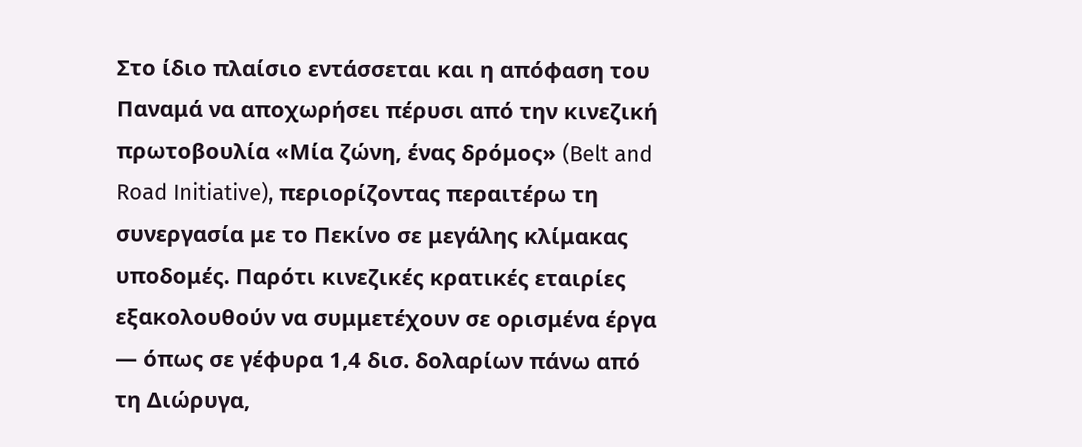Στο ίδιο πλαίσιο εντάσσεται και η απόφαση του Παναμά να αποχωρήσει πέρυσι από την κινεζική πρωτοβουλία «Μία ζώνη, ένας δρόμος» (Belt and Road Initiative), περιορίζοντας περαιτέρω τη συνεργασία με το Πεκίνο σε μεγάλης κλίμακας υποδομές. Παρότι κινεζικές κρατικές εταιρίες εξακολουθούν να συμμετέχουν σε ορισμένα έργα — όπως σε γέφυρα 1,4 δισ. δολαρίων πάνω από τη Διώρυγα,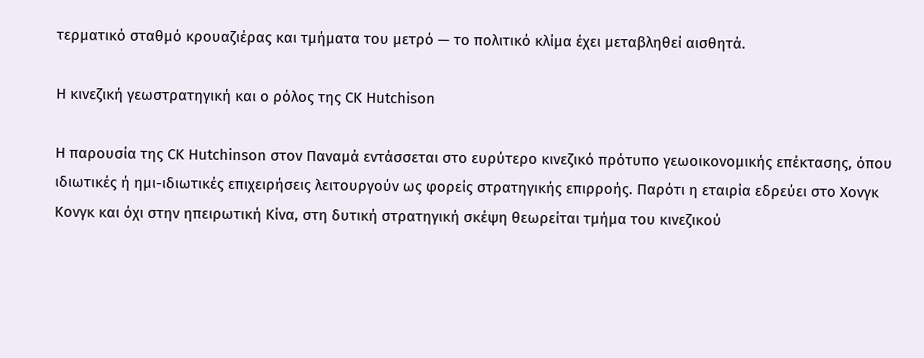τερματικό σταθμό κρουαζιέρας και τμήματα του μετρό — το πολιτικό κλίμα έχει μεταβληθεί αισθητά.

Η κινεζική γεωστρατηγική και ο ρόλος της CK Hutchison

Η παρουσία της CK Hutchinson στον Παναμά εντάσσεται στο ευρύτερο κινεζικό πρότυπο γεωοικονομικής επέκτασης, όπου ιδιωτικές ή ημι-ιδιωτικές επιχειρήσεις λειτουργούν ως φορείς στρατηγικής επιρροής. Παρότι η εταιρία εδρεύει στο Χονγκ Κονγκ και όχι στην ηπειρωτική Κίνα, στη δυτική στρατηγική σκέψη θεωρείται τμήμα του κινεζικού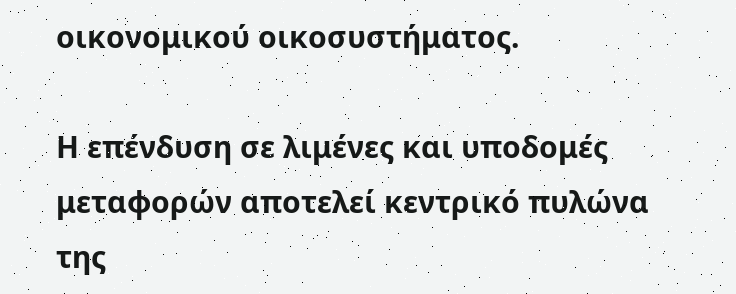οικονομικού οικοσυστήματος.

Η επένδυση σε λιμένες και υποδομές μεταφορών αποτελεί κεντρικό πυλώνα της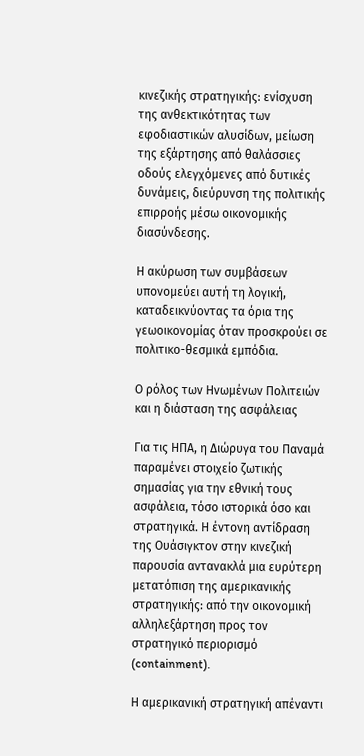κινεζικής στρατηγικής: ενίσχυση της ανθεκτικότητας των εφοδιαστικών αλυσίδων, μείωση της εξάρτησης από θαλάσσιες οδούς ελεγχόμενες από δυτικές δυνάμεις, διεύρυνση της πολιτικής επιρροής μέσω οικονομικής διασύνδεσης.

Η ακύρωση των συμβάσεων υπονομεύει αυτή τη λογική, καταδεικνύοντας τα όρια της γεωοικονομίας όταν προσκρούει σε πολιτικο-θεσμικά εμπόδια.

Ο ρόλος των Ηνωμένων Πολιτειών και η διάσταση της ασφάλειας

Για τις ΗΠΑ, η Διώρυγα του Παναμά παραμένει στοιχείο ζωτικής σημασίας για την εθνική τους ασφάλεια, τόσο ιστορικά όσο και στρατηγικά. Η έντονη αντίδραση της Ουάσιγκτον στην κινεζική παρουσία αντανακλά μια ευρύτερη μετατόπιση της αμερικανικής στρατηγικής: από την οικονομική αλληλεξάρτηση προς τον στρατηγικό περιορισμό (containment).

Η αμερικανική στρατηγική απέναντι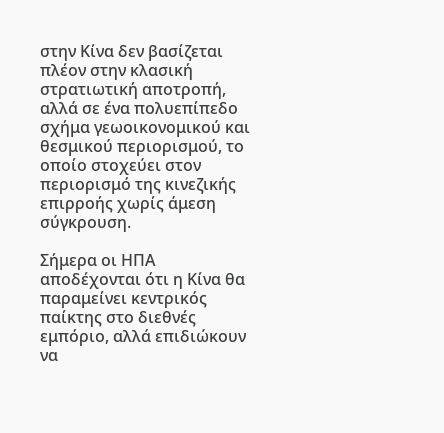στην Κίνα δεν βασίζεται πλέον στην κλασική στρατιωτική αποτροπή, αλλά σε ένα πολυεπίπεδο σχήμα γεωοικονομικού και θεσμικού περιορισμού, το οποίο στοχεύει στον περιορισμό της κινεζικής επιρροής χωρίς άμεση σύγκρουση.

Σήμερα οι ΗΠΑ αποδέχονται ότι η Κίνα θα παραμείνει κεντρικός παίκτης στο διεθνές εμπόριο, αλλά επιδιώκουν να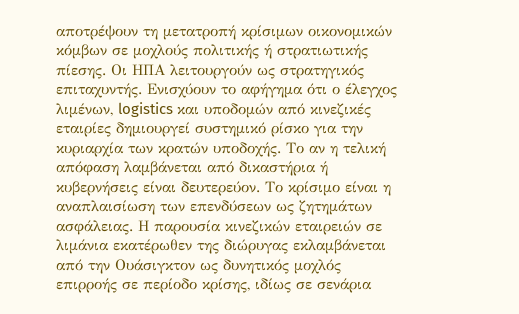αποτρέψουν τη μετατροπή κρίσιμων οικονομικών κόμβων σε μοχλούς πολιτικής ή στρατιωτικής πίεσης. Οι ΗΠΑ λειτουργούν ως στρατηγικός επιταχυντής. Ενισχύουν το αφήγημα ότι ο έλεγχος λιμένων, logistics και υποδομών από κινεζικές εταιρίες δημιουργεί συστημικό ρίσκο για την κυριαρχία των κρατών υποδοχής. Το αν η τελική απόφαση λαμβάνεται από δικαστήρια ή κυβερνήσεις είναι δευτερεύον. Το κρίσιμο είναι η αναπλαισίωση των επενδύσεων ως ζητημάτων ασφάλειας. Η παρουσία κινεζικών εταιρειών σε λιμάνια εκατέρωθεν της διώρυγας εκλαμβάνεται από την Ουάσιγκτον ως δυνητικός μοχλός επιρροής σε περίοδο κρίσης, ιδίως σε σενάρια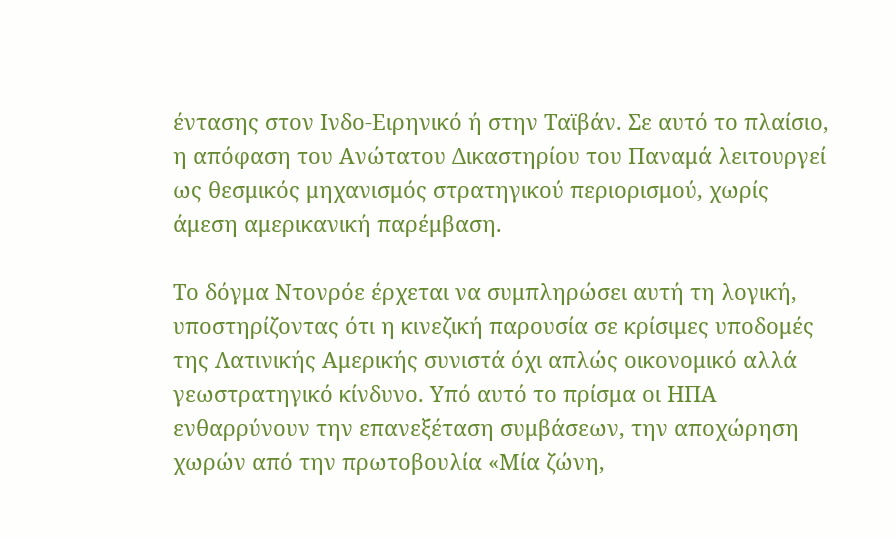έντασης στον Ινδο-Ειρηνικό ή στην Ταϊβάν. Σε αυτό το πλαίσιο, η απόφαση του Ανώτατου Δικαστηρίου του Παναμά λειτουργεί ως θεσμικός μηχανισμός στρατηγικού περιορισμού, χωρίς άμεση αμερικανική παρέμβαση.

Το δόγμα Ντονρόε έρχεται να συμπληρώσει αυτή τη λογική, υποστηρίζοντας ότι η κινεζική παρουσία σε κρίσιμες υποδομές της Λατινικής Αμερικής συνιστά όχι απλώς οικονομικό αλλά γεωστρατηγικό κίνδυνο. Υπό αυτό το πρίσμα οι ΗΠΑ ενθαρρύνουν την επανεξέταση συμβάσεων, την αποχώρηση χωρών από την πρωτοβουλία «Μία ζώνη,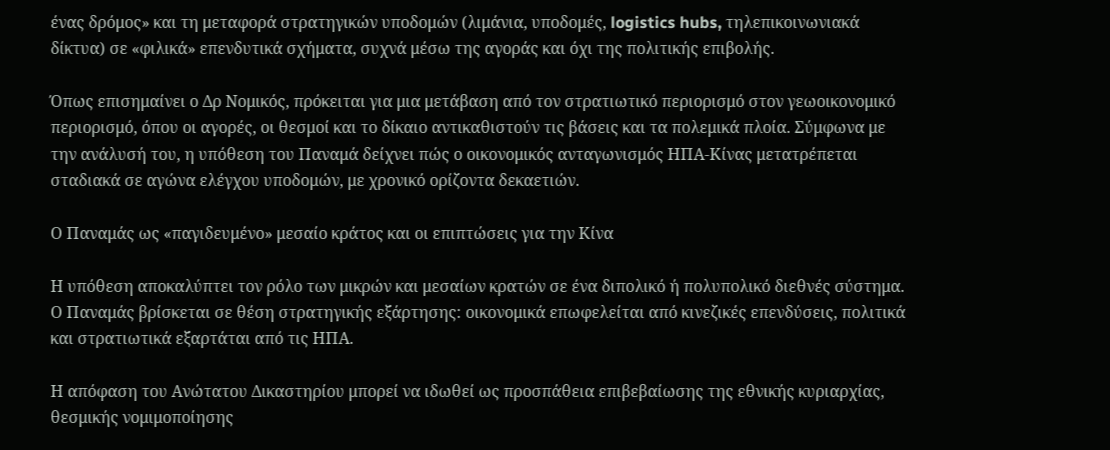ένας δρόμος» και τη μεταφορά στρατηγικών υποδομών (λιμάνια, υποδομές, logistics hubs, τηλεπικοινωνιακά δίκτυα) σε «φιλικά» επενδυτικά σχήματα, συχνά μέσω της αγοράς και όχι της πολιτικής επιβολής.

Όπως επισημαίνει ο Δρ Νομικός, πρόκειται για μια μετάβαση από τον στρατιωτικό περιορισμό στον γεωοικονομικό περιορισμό, όπου οι αγορές, οι θεσμοί και το δίκαιο αντικαθιστούν τις βάσεις και τα πολεμικά πλοία. Σύμφωνα με την ανάλυσή του, η υπόθεση του Παναμά δείχνει πώς ο οικονομικός ανταγωνισμός ΗΠΑ-Κίνας μετατρέπεται σταδιακά σε αγώνα ελέγχου υποδομών, με χρονικό ορίζοντα δεκαετιών.

Ο Παναμάς ως «παγιδευμένο» μεσαίο κράτος και οι επιπτώσεις για την Κίνα

Η υπόθεση αποκαλύπτει τον ρόλο των μικρών και μεσαίων κρατών σε ένα διπολικό ή πολυπολικό διεθνές σύστημα. Ο Παναμάς βρίσκεται σε θέση στρατηγικής εξάρτησης: οικονομικά επωφελείται από κινεζικές επενδύσεις, πολιτικά και στρατιωτικά εξαρτάται από τις ΗΠΑ.

Η απόφαση του Ανώτατου Δικαστηρίου μπορεί να ιδωθεί ως προσπάθεια επιβεβαίωσης της εθνικής κυριαρχίας, θεσμικής νομιμοποίησης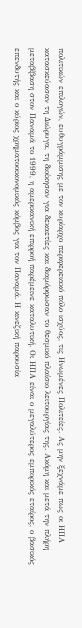πολιτικών επιλογών, ευθυγράμμισης με τον κυρίαρχο περιφερειακό πόλο ισχύος, τις Ηνωμένες Πολιτείες. Ας μην ξεχνάμε πως οι ΗΠΑ κατασκεύασαν τη Διώρυγα, τη διοίκησαν για δεκαετίες και διαμόρφωσαν το θεσμικό πλαίσιο λειτουργίας της. Ακόμη και μετά την πλήρη μεταβίβαση στον Παναμά το 1999, η αμερικανική επιρροή παρέμεινε καταλυτική. Οι ΗΠΑ είναι ο μεγαλύτερος εμπορικός εταίρος, ο βασικός επενδυτής και ο κύριος χρηματοοικονομικός κόμβος για τον Παναμά. Η κινεζική παρουσία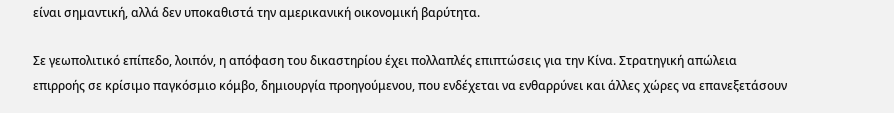είναι σημαντική, αλλά δεν υποκαθιστά την αμερικανική οικονομική βαρύτητα.

Σε γεωπολιτικό επίπεδο, λοιπόν, η απόφαση του δικαστηρίου έχει πολλαπλές επιπτώσεις για την Κίνα. Στρατηγική απώλεια επιρροής σε κρίσιμο παγκόσμιο κόμβο, δημιουργία προηγούμενου, που ενδέχεται να ενθαρρύνει και άλλες χώρες να επανεξετάσουν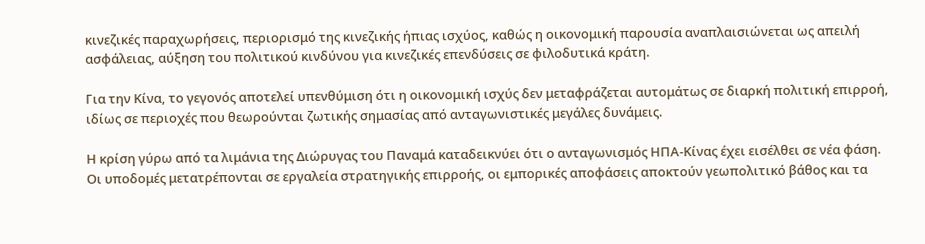κινεζικές παραχωρήσεις, περιορισμό της κινεζικής ήπιας ισχύος, καθώς η οικονομική παρουσία αναπλαισιώνεται ως απειλή ασφάλειας, αύξηση του πολιτικού κινδύνου για κινεζικές επενδύσεις σε φιλοδυτικά κράτη.

Για την Κίνα, το γεγονός αποτελεί υπενθύμιση ότι η οικονομική ισχύς δεν μεταφράζεται αυτομάτως σε διαρκή πολιτική επιρροή, ιδίως σε περιοχές που θεωρούνται ζωτικής σημασίας από ανταγωνιστικές μεγάλες δυνάμεις.

Η κρίση γύρω από τα λιμάνια της Διώρυγας του Παναμά καταδεικνύει ότι ο ανταγωνισμός ΗΠΑ-Κίνας έχει εισέλθει σε νέα φάση. Οι υποδομές μετατρέπονται σε εργαλεία στρατηγικής επιρροής, οι εμπορικές αποφάσεις αποκτούν γεωπολιτικό βάθος και τα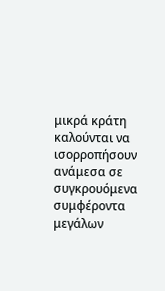μικρά κράτη καλούνται να ισορροπήσουν ανάμεσα σε συγκρουόμενα συμφέροντα μεγάλων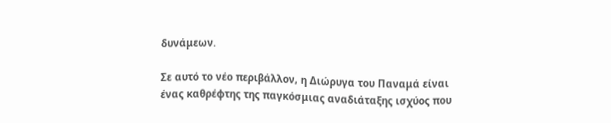δυνάμεων.

Σε αυτό το νέο περιβάλλον, η Διώρυγα του Παναμά είναι ένας καθρέφτης της παγκόσμιας αναδιάταξης ισχύος που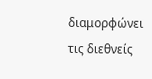διαμορφώνει τις διεθνείς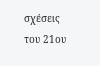σχέσεις του 21ου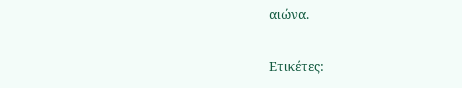αιώνα.

Ετικέτες: